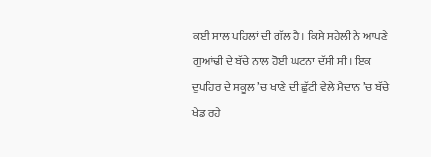ਕਈ ਸਾਲ ਪਹਿਲਾਂ ਦੀ ਗੱਲ ਹੈ। ਕਿਸੇ ਸਹੇਲੀ ਨੇ ਆਪਣੇ ਗੁਆਂਢੀ ਦੇ ਬੱਚੇ ਨਾਲ ਹੋਈ ਘਟਨਾ ਦੱਸੀ ਸੀ। ਇਕ ਦੁਪਹਿਰ ਦੇ ਸਕੂਲ ’ਚ ਖਾਣੇ ਦੀ ਛੁੱਟੀ ਵੇਲੇ ਮੈਦਾਨ ’ਚ ਬੱਚੇ ਖੇਡ ਰਹੇ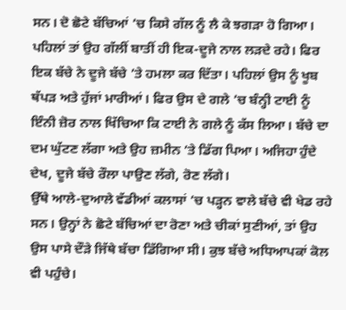ਸਨ। ਦੋ ਛੋਟੇ ਬੱਚਿਆਂ ’ਚ ਕਿਸੇ ਗੱਲ ਨੂੰ ਲੈ ਕੇ ਝਗੜਾ ਹੋ ਗਿਆ। ਪਹਿਲਾਂ ਤਾਂ ਉਹ ਗੱਲੀਂ ਬਾਤੀਂ ਹੀ ਇਕ-ਦੂਜੇ ਨਾਲ ਲੜਦੇ ਰਹੇ। ਫਿਰ ਇਕ ਬੱਚੇ ਨੇ ਦੂਜੇ ਬੱਚੇ ’ਤੇ ਹਮਲਾ ਕਰ ਦਿੱਤਾ। ਪਹਿਲਾਂ ਉਸ ਨੂੰ ਖੂਬ ਥੱਪੜ ਅਤੇ ਹੁੱਜਾਂ ਮਾਰੀਆਂ। ਫਿਰ ਉਸ ਦੇ ਗਲੇ ’ਚ ਬੰਨ੍ਹੀ ਟਾਈ ਨੂੰ ਇੰਨੀ ਜ਼ੋਰ ਨਾਲ ਖਿੱਚਿਆ ਕਿ ਟਾਈ ਨੇ ਗਲੇ ਨੂੰ ਕੱਸ ਲਿਆ। ਬੱਚੇ ਦਾ ਦਮ ਘੁੱਟਣ ਲੱਗਾ ਅਤੇ ਉਹ ਜ਼ਮੀਨ ’ਤੇ ਡਿੱਗ ਪਿਆ। ਅਜਿਹਾ ਹੁੰਦੇ ਦੇਖ, ਦੂਜੇ ਬੱਚੇ ਰੌਲਾ ਪਾਉਣ ਲੱਗੇ, ਰੋਣ ਲੱਗੇ।
ਉੱਥੇ ਆਲੇ-ਦੁਆਲੇ ਵੱਡੀਆਂ ਕਲਾਸਾਂ ’ਚ ਪੜ੍ਹਨ ਵਾਲੇ ਬੱਚੇ ਵੀ ਖੇਡ ਰਹੇ ਸਨ। ਉਨ੍ਹਾਂ ਨੇ ਛੋਟੇ ਬੱਚਿਆਂ ਦਾ ਰੋਣਾ ਅਤੇ ਚੀਕਾਂ ਸੁਣੀਆਂ, ਤਾਂ ਉਹ ਉਸ ਪਾਸੇ ਦੌੜੇ ਜਿੱਥੇ ਬੱਚਾ ਡਿੱਗਿਆ ਸੀ। ਕੁਝ ਬੱਚੇ ਅਧਿਆਪਕਾਂ ਕੋਲ ਵੀ ਪਹੁੰਚੇ।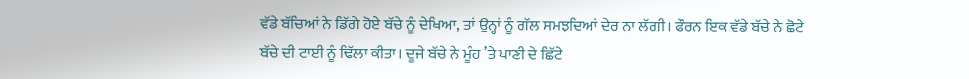ਵੱਡੇ ਬੱਚਿਆਂ ਨੇ ਡਿੱਗੇ ਹੋਏ ਬੱਚੇ ਨੂੰ ਦੇਖਿਆ, ਤਾਂ ਉਨ੍ਹਾਂ ਨੂੰ ਗੱਲ ਸਮਝਦਿਆਂ ਦੇਰ ਨਾ ਲੱਗੀ। ਫੌਰਨ ਇਕ ਵੱਡੇ ਬੱਚੇ ਨੇ ਛੋਟੇ ਬੱਚੇ ਦੀ ਟਾਈ ਨੂੰ ਢਿੱਲਾ ਕੀਤਾ। ਦੂਜੇ ਬੱਚੇ ਨੇ ਮੂੰਹ ’ਤੇ ਪਾਣੀ ਦੇ ਛਿੱਟੇ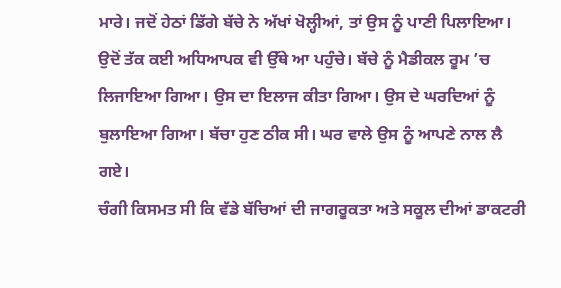ਮਾਰੇ। ਜਦੋਂ ਹੇਠਾਂ ਡਿੱਗੇ ਬੱਚੇ ਨੇ ਅੱਖਾਂ ਖੋਲ੍ਹੀਆਂ, ਤਾਂ ਉਸ ਨੂੰ ਪਾਣੀ ਪਿਲਾਇਆ। ਉਦੋਂ ਤੱਕ ਕਈ ਅਧਿਆਪਕ ਵੀ ਉੱਥੇ ਆ ਪਹੁੰਚੇ। ਬੱਚੇ ਨੂੰ ਮੈਡੀਕਲ ਰੂਮ ’ਚ ਲਿਜਾਇਆ ਗਿਆ। ਉਸ ਦਾ ਇਲਾਜ ਕੀਤਾ ਗਿਆ। ਉਸ ਦੇ ਘਰਦਿਆਂ ਨੂੰ ਬੁਲਾਇਆ ਗਿਆ। ਬੱਚਾ ਹੁਣ ਠੀਕ ਸੀ। ਘਰ ਵਾਲੇ ਉਸ ਨੂੰ ਆਪਣੇ ਨਾਲ ਲੈ ਗਏ।
ਚੰਗੀ ਕਿਸਮਤ ਸੀ ਕਿ ਵੱਡੇ ਬੱਚਿਆਂ ਦੀ ਜਾਗਰੂਕਤਾ ਅਤੇ ਸਕੂਲ ਦੀਆਂ ਡਾਕਟਰੀ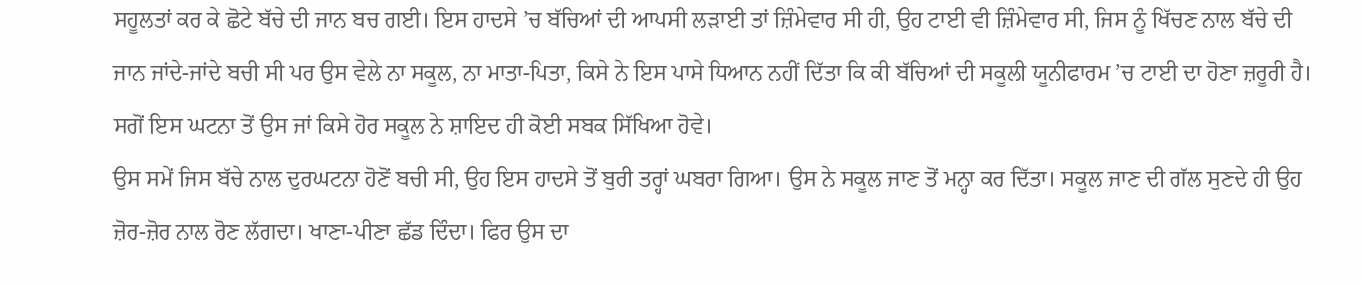ਸਹੂਲਤਾਂ ਕਰ ਕੇ ਛੋਟੇ ਬੱਚੇ ਦੀ ਜਾਨ ਬਚ ਗਈ। ਇਸ ਹਾਦਸੇ ’ਚ ਬੱਚਿਆਂ ਦੀ ਆਪਸੀ ਲੜਾਈ ਤਾਂ ਜ਼ਿੰਮੇਵਾਰ ਸੀ ਹੀ, ਉਹ ਟਾਈ ਵੀ ਜ਼ਿੰਮੇਵਾਰ ਸੀ, ਜਿਸ ਨੂੰ ਖਿੱਚਣ ਨਾਲ ਬੱਚੇ ਦੀ ਜਾਨ ਜਾਂਦੇ-ਜਾਂਦੇ ਬਚੀ ਸੀ ਪਰ ਉਸ ਵੇਲੇ ਨਾ ਸਕੂਲ, ਨਾ ਮਾਤਾ-ਪਿਤਾ, ਕਿਸੇ ਨੇ ਇਸ ਪਾਸੇ ਧਿਆਨ ਨਹੀਂ ਦਿੱਤਾ ਕਿ ਕੀ ਬੱਚਿਆਂ ਦੀ ਸਕੂਲੀ ਯੂਨੀਫਾਰਮ ’ਚ ਟਾਈ ਦਾ ਹੋਣਾ ਜ਼ਰੂਰੀ ਹੈ। ਸਗੋਂ ਇਸ ਘਟਨਾ ਤੋਂ ਉਸ ਜਾਂ ਕਿਸੇ ਹੋਰ ਸਕੂਲ ਨੇ ਸ਼ਾਇਦ ਹੀ ਕੋਈ ਸਬਕ ਸਿੱਖਿਆ ਹੋਵੇ।
ਉਸ ਸਮੇਂ ਜਿਸ ਬੱਚੇ ਨਾਲ ਦੁਰਘਟਨਾ ਹੋਣੋਂ ਬਚੀ ਸੀ, ਉਹ ਇਸ ਹਾਦਸੇ ਤੋਂ ਬੁਰੀ ਤਰ੍ਹਾਂ ਘਬਰਾ ਗਿਆ। ਉਸ ਨੇ ਸਕੂਲ ਜਾਣ ਤੋਂ ਮਨ੍ਹਾ ਕਰ ਦਿੱਤਾ। ਸਕੂਲ ਜਾਣ ਦੀ ਗੱਲ ਸੁਣਦੇ ਹੀ ਉਹ ਜ਼ੋਰ-ਜ਼ੋਰ ਨਾਲ ਰੋਣ ਲੱਗਦਾ। ਖਾਣਾ-ਪੀਣਾ ਛੱਡ ਦਿੰਦਾ। ਫਿਰ ਉਸ ਦਾ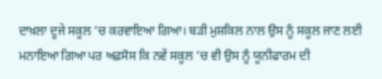ਦਾਖ਼ਲਾ ਦੂਜੇ ਸਕੂਲ ’ਚ ਕਰਵਾਇਆ ਗਿਆ। ਬੜੀ ਮੁਸ਼ਕਿਲ ਨਾਲ ਉਸ ਨੂੰ ਸਕੂਲ ਜਾਣ ਲਈ ਮਨਾਇਆ ਗਿਆ ਪਰ ਅਫ਼ਸੋਸ ਕਿ ਨਵੇਂ ਸਕੂਲ ’ਚ ਵੀ ਉਸ ਨੂੰ ਯੂਨੀਫਾਰਮ ਦੀ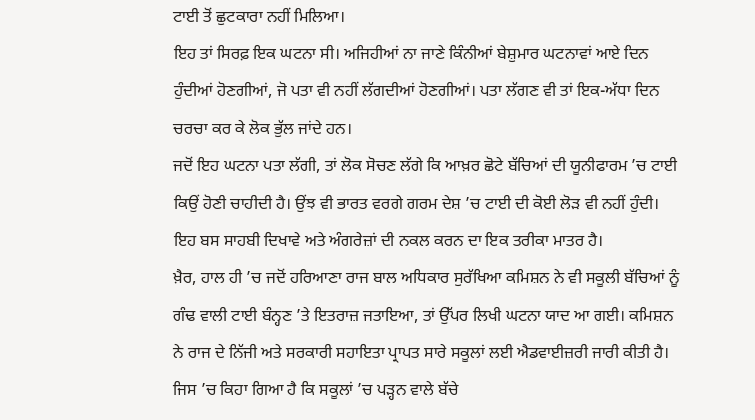ਟਾਈ ਤੋਂ ਛੁਟਕਾਰਾ ਨਹੀਂ ਮਿਲਿਆ।
ਇਹ ਤਾਂ ਸਿਰਫ਼ ਇਕ ਘਟਨਾ ਸੀ। ਅਜਿਹੀਆਂ ਨਾ ਜਾਣੇ ਕਿੰਨੀਆਂ ਬੇਸ਼ੁਮਾਰ ਘਟਨਾਵਾਂ ਆਏ ਦਿਨ ਹੁੰਦੀਆਂ ਹੋਣਗੀਆਂ, ਜੋ ਪਤਾ ਵੀ ਨਹੀਂ ਲੱਗਦੀਆਂ ਹੋਣਗੀਆਂ। ਪਤਾ ਲੱਗਣ ਵੀ ਤਾਂ ਇਕ-ਅੱਧਾ ਦਿਨ ਚਰਚਾ ਕਰ ਕੇ ਲੋਕ ਭੁੱਲ ਜਾਂਦੇ ਹਨ।
ਜਦੋਂ ਇਹ ਘਟਨਾ ਪਤਾ ਲੱਗੀ, ਤਾਂ ਲੋਕ ਸੋਚਣ ਲੱਗੇ ਕਿ ਆਖ਼ਰ ਛੋਟੇ ਬੱਚਿਆਂ ਦੀ ਯੂਨੀਫਾਰਮ ’ਚ ਟਾਈ ਕਿਉਂ ਹੋਣੀ ਚਾਹੀਦੀ ਹੈ। ਉਂਝ ਵੀ ਭਾਰਤ ਵਰਗੇ ਗਰਮ ਦੇਸ਼ ’ਚ ਟਾਈ ਦੀ ਕੋਈ ਲੋੜ ਵੀ ਨਹੀਂ ਹੁੰਦੀ। ਇਹ ਬਸ ਸਾਹਬੀ ਦਿਖਾਵੇ ਅਤੇ ਅੰਗਰੇਜ਼ਾਂ ਦੀ ਨਕਲ ਕਰਨ ਦਾ ਇਕ ਤਰੀਕਾ ਮਾਤਰ ਹੈ।
ਖ਼ੈਰ, ਹਾਲ ਹੀ ’ਚ ਜਦੋਂ ਹਰਿਆਣਾ ਰਾਜ ਬਾਲ ਅਧਿਕਾਰ ਸੁਰੱਖਿਆ ਕਮਿਸ਼ਨ ਨੇ ਵੀ ਸਕੂਲੀ ਬੱਚਿਆਂ ਨੂੰ ਗੰਢ ਵਾਲੀ ਟਾਈ ਬੰਨ੍ਹਣ ’ਤੇ ਇਤਰਾਜ਼ ਜਤਾਇਆ, ਤਾਂ ਉੱਪਰ ਲਿਖੀ ਘਟਨਾ ਯਾਦ ਆ ਗਈ। ਕਮਿਸ਼ਨ ਨੇ ਰਾਜ ਦੇ ਨਿੱਜੀ ਅਤੇ ਸਰਕਾਰੀ ਸਹਾਇਤਾ ਪ੍ਰਾਪਤ ਸਾਰੇ ਸਕੂਲਾਂ ਲਈ ਐਡਵਾਈਜ਼ਰੀ ਜਾਰੀ ਕੀਤੀ ਹੈ। ਜਿਸ ’ਚ ਕਿਹਾ ਗਿਆ ਹੈ ਕਿ ਸਕੂਲਾਂ ’ਚ ਪੜ੍ਹਨ ਵਾਲੇ ਬੱਚੇ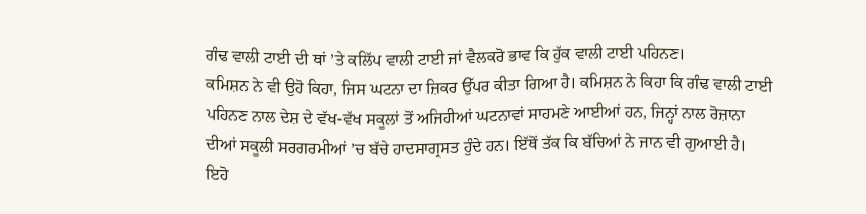ਗੰਢ ਵਾਲੀ ਟਾਈ ਦੀ ਥਾਂ ’ਤੇ ਕਲਿੱਪ ਵਾਲੀ ਟਾਈ ਜਾਂ ਵੈਲਕਰੋ ਭਾਵ ਕਿ ਹੁੱਕ ਵਾਲੀ ਟਾਈ ਪਹਿਨਣ।
ਕਮਿਸ਼ਨ ਨੇ ਵੀ ਉਹੋ ਕਿਹਾ, ਜਿਸ ਘਟਨਾ ਦਾ ਜ਼ਿਕਰ ਉੱਪਰ ਕੀਤਾ ਗਿਆ ਹੈ। ਕਮਿਸ਼ਨ ਨੇ ਕਿਹਾ ਕਿ ਗੰਢ ਵਾਲੀ ਟਾਈ ਪਹਿਨਣ ਨਾਲ ਦੇਸ਼ ਦੇ ਵੱਖ-ਵੱਖ ਸਕੂਲਾਂ ਤੋਂ ਅਜਿਹੀਆਂ ਘਟਨਾਵਾਂ ਸਾਹਮਣੇ ਆਈਆਂ ਹਨ, ਜਿਨ੍ਹਾਂ ਨਾਲ ਰੋਜ਼ਾਨਾ ਦੀਆਂ ਸਕੂਲੀ ਸਰਗਰਮੀਆਂ ’ਚ ਬੱਚੇ ਹਾਦਸਾਗ੍ਰਸਤ ਹੁੰਦੇ ਹਨ। ਇੱਥੋਂ ਤੱਕ ਕਿ ਬੱਚਿਆਂ ਨੇ ਜਾਨ ਵੀ ਗੁਆਈ ਹੈ। ਇਹੋ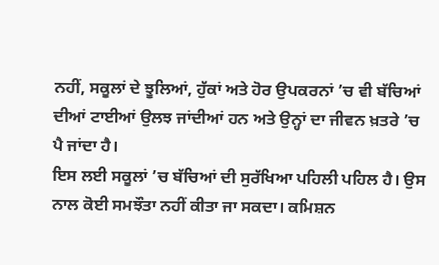ਨਹੀਂ, ਸਕੂਲਾਂ ਦੇ ਝੂਲਿਆਂ, ਹੁੱਕਾਂ ਅਤੇ ਹੋਰ ਉਪਕਰਨਾਂ ’ਚ ਵੀ ਬੱਚਿਆਂ ਦੀਆਂ ਟਾਈਆਂ ਉਲਝ ਜਾਂਦੀਆਂ ਹਨ ਅਤੇ ਉਨ੍ਹਾਂ ਦਾ ਜੀਵਨ ਖ਼ਤਰੇ ’ਚ ਪੈ ਜਾਂਦਾ ਹੈ।
ਇਸ ਲਈ ਸਕੂਲਾਂ ’ਚ ਬੱਚਿਆਂ ਦੀ ਸੁਰੱਖਿਆ ਪਹਿਲੀ ਪਹਿਲ ਹੈ। ਉਸ ਨਾਲ ਕੋਈ ਸਮਝੌਤਾ ਨਹੀਂ ਕੀਤਾ ਜਾ ਸਕਦਾ। ਕਮਿਸ਼ਨ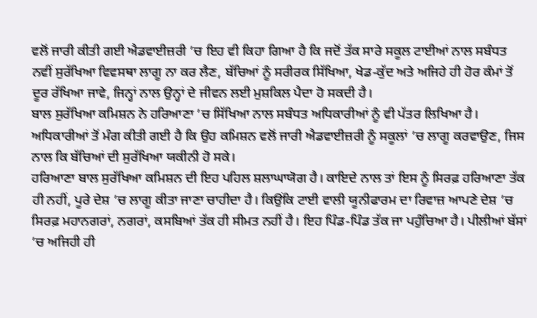ਵਲੋਂ ਜਾਰੀ ਕੀਤੀ ਗਈ ਐਡਵਾਈਜ਼ਰੀ ’ਚ ਇਹ ਵੀ ਕਿਹਾ ਗਿਆ ਹੈ ਕਿ ਜਦੋਂ ਤੱਕ ਸਾਰੇ ਸਕੂਲ ਟਾਈਆਂ ਨਾਲ ਸਬੰਧਤ ਨਵੀਂ ਸੁਰੱਖਿਆ ਵਿਵਸਥਾ ਲਾਗੂ ਨਾ ਕਰ ਲੈਣ, ਬੱਚਿਆਂ ਨੂੰ ਸਰੀਰਕ ਸਿੱਖਿਆ, ਖੇਡ-ਕੁੱਦ ਅਤੇ ਅਜਿਹੇ ਹੀ ਹੋਰ ਕੰਮਾਂ ਤੋਂ ਦੂਰ ਰੱਖਿਆ ਜਾਵੇ, ਜਿਨ੍ਹਾਂ ਨਾਲ ਉਨ੍ਹਾਂ ਦੇ ਜੀਵਨ ਲਈ ਮੁਸ਼ਕਿਲ ਪੈਦਾ ਹੋ ਸਕਦੀ ਹੈ।
ਬਾਲ ਸੁਰੱਖਿਆ ਕਮਿਸ਼ਨ ਨੇ ਹਰਿਆਣਾ ’ਚ ਸਿੱਖਿਆ ਨਾਲ ਸਬੰਧਤ ਅਧਿਕਾਰੀਆਂ ਨੂੰ ਵੀ ਪੱਤਰ ਲਿਖਿਆ ਹੈ। ਅਧਿਕਾਰੀਆਂ ਤੋਂ ਮੰਗ ਕੀਤੀ ਗਈ ਹੈ ਕਿ ਉਹ ਕਮਿਸ਼ਨ ਵਲੋਂ ਜਾਰੀ ਐਡਵਾਈਜ਼ਰੀ ਨੂੰ ਸਕੂਲਾਂ ’ਚ ਲਾਗੂ ਕਰਵਾਉਣ, ਜਿਸ ਨਾਲ ਕਿ ਬੱਚਿਆਂ ਦੀ ਸੁਰੱਖਿਆ ਯਕੀਨੀ ਹੋ ਸਕੇ।
ਹਰਿਆਣਾ ਬਾਲ ਸੁਰੱਖਿਆ ਕਮਿਸ਼ਨ ਦੀ ਇਹ ਪਹਿਲ ਸ਼ਲਾਘਾਯੋਗ ਹੈ। ਕਾਇਦੇ ਨਾਲ ਤਾਂ ਇਸ ਨੂੰ ਸਿਰਫ਼ ਹਰਿਆਣਾ ਤੱਕ ਹੀ ਨਹੀਂ, ਪੂਰੇ ਦੇਸ਼ ’ਚ ਲਾਗੂ ਕੀਤਾ ਜਾਣਾ ਚਾਹੀਦਾ ਹੈ। ਕਿਉਂਕਿ ਟਾਈ ਵਾਲੀ ਯੂਨੀਫਾਰਮ ਦਾ ਰਿਵਾਜ਼ ਆਪਣੇ ਦੇਸ਼ ’ਚ ਸਿਰਫ਼ ਮਹਾਨਗਰਾਂ, ਨਗਰਾਂ, ਕਸਬਿਆਂ ਤੱਕ ਹੀ ਸੀਮਤ ਨਹੀਂ ਹੈ। ਇਹ ਪਿੰਡ-ਪਿੰਡ ਤੱਕ ਜਾ ਪਹੁੰਚਿਆ ਹੈ। ਪੀਲੀਆਂ ਬੱਸਾਂ ’ਚ ਅਜਿਹੀ ਹੀ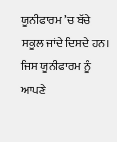ਯੂਨੀਫਾਰਮ ’ਚ ਬੱਚੇ ਸਕੂਲ ਜਾਂਦੇ ਦਿਸਦੇ ਹਨ। ਜਿਸ ਯੂਨੀਫਾਰਮ ਨੂੰ ਆਪਣੇ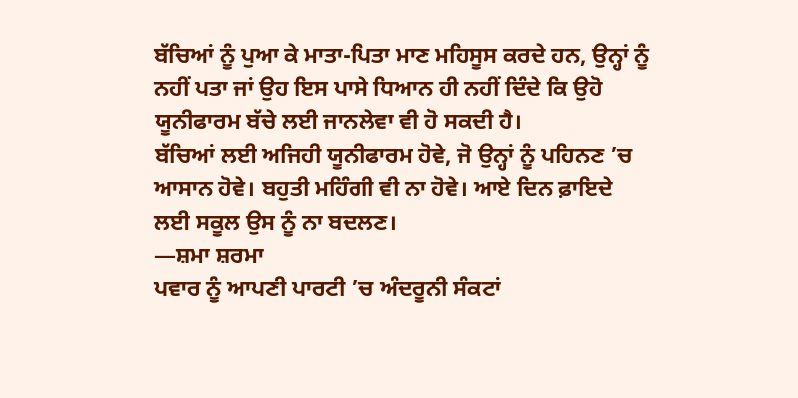ਬੱਚਿਆਂ ਨੂੰ ਪੁਆ ਕੇ ਮਾਤਾ-ਪਿਤਾ ਮਾਣ ਮਹਿਸੂਸ ਕਰਦੇ ਹਨ, ਉਨ੍ਹਾਂ ਨੂੰ ਨਹੀਂ ਪਤਾ ਜਾਂ ਉਹ ਇਸ ਪਾਸੇ ਧਿਆਨ ਹੀ ਨਹੀਂ ਦਿੰਦੇ ਕਿ ਉਹੋ ਯੂਨੀਫਾਰਮ ਬੱਚੇ ਲਈ ਜਾਨਲੇਵਾ ਵੀ ਹੋ ਸਕਦੀ ਹੈ।
ਬੱਚਿਆਂ ਲਈ ਅਜਿਹੀ ਯੂਨੀਫਾਰਮ ਹੋਵੇ, ਜੋ ਉਨ੍ਹਾਂ ਨੂੰ ਪਹਿਨਣ ’ਚ ਆਸਾਨ ਹੋਵੇ। ਬਹੁਤੀ ਮਹਿੰਗੀ ਵੀ ਨਾ ਹੋਵੇ। ਆਏ ਦਿਨ ਫ਼ਾਇਦੇ ਲਈ ਸਕੂਲ ਉਸ ਨੂੰ ਨਾ ਬਦਲਣ।
—ਸ਼ਮਾ ਸ਼ਰਮਾ
ਪਵਾਰ ਨੂੰ ਆਪਣੀ ਪਾਰਟੀ ’ਚ ਅੰਦਰੂਨੀ ਸੰਕਟਾਂ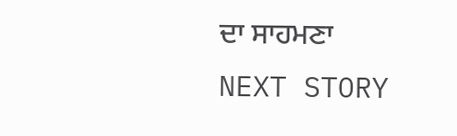ਦਾ ਸਾਹਮਣਾ
NEXT STORY